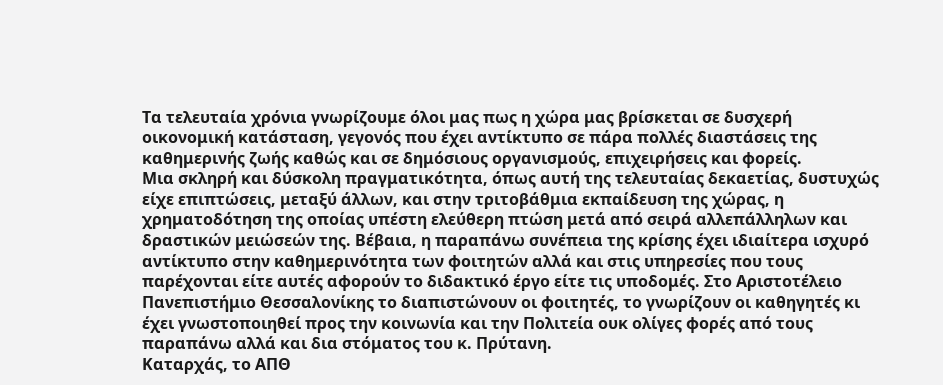Τα τελευταία χρόνια γνωρίζουμε όλοι μας πως η χώρα μας βρίσκεται σε δυσχερή οικονομική κατάσταση, γεγονός που έχει αντίκτυπο σε πάρα πολλές διαστάσεις της καθημερινής ζωής καθώς και σε δημόσιους οργανισμούς, επιχειρήσεις και φορείς.
Μια σκληρή και δύσκολη πραγματικότητα, όπως αυτή της τελευταίας δεκαετίας, δυστυχώς είχε επιπτώσεις, μεταξύ άλλων, και στην τριτοβάθμια εκπαίδευση της χώρας, η χρηματοδότηση της οποίας υπέστη ελεύθερη πτώση μετά από σειρά αλλεπάλληλων και δραστικών μειώσεών της. Βέβαια, η παραπάνω συνέπεια της κρίσης έχει ιδιαίτερα ισχυρό αντίκτυπο στην καθημερινότητα των φοιτητών αλλά και στις υπηρεσίες που τους παρέχονται είτε αυτές αφορούν το διδακτικό έργο είτε τις υποδομές. Στο Αριστοτέλειο Πανεπιστήμιο Θεσσαλονίκης το διαπιστώνουν οι φοιτητές, το γνωρίζουν οι καθηγητές κι έχει γνωστοποιηθεί προς την κοινωνία και την Πολιτεία ουκ ολίγες φορές από τους παραπάνω αλλά και δια στόματος του κ. Πρύτανη.
Καταρχάς, το ΑΠΘ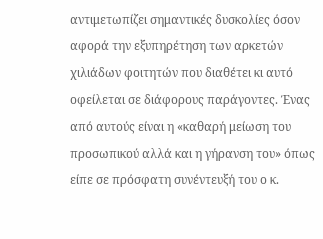αντιμετωπίζει σημαντικές δυσκολίες όσον αφορά την εξυπηρέτηση των αρκετών χιλιάδων φοιτητών που διαθέτει κι αυτό οφείλεται σε διάφορους παράγοντες. Ένας από αυτούς είναι η «καθαρή μείωση του προσωπικού αλλά και η γήρανση του» όπως είπε σε πρόσφατη συνέντευξή του ο κ.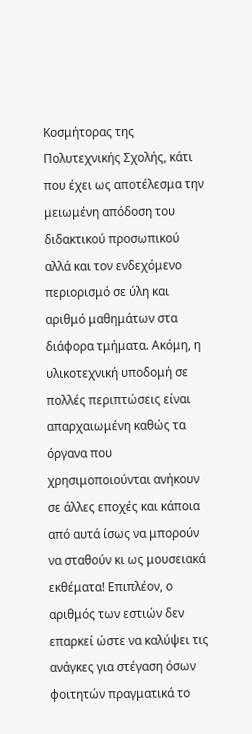Κοσμήτορας της Πολυτεχνικής Σχολής, κάτι που έχει ως αποτέλεσμα την μειωμένη απόδοση του διδακτικού προσωπικού αλλά και τον ενδεχόμενο περιορισμό σε ύλη και αριθμό μαθημάτων στα διάφορα τμήματα. Ακόμη, η υλικοτεχνική υποδομή σε πολλές περιπτώσεις είναι απαρχαιωμένη καθώς τα όργανα που χρησιμοποιούνται ανήκουν σε άλλες εποχές και κάποια από αυτά ίσως να μπορούν να σταθούν κι ως μουσειακά εκθέματα! Επιπλέον, ο αριθμός των εστιών δεν επαρκεί ώστε να καλύψει τις ανάγκες για στέγαση όσων φοιτητών πραγματικά το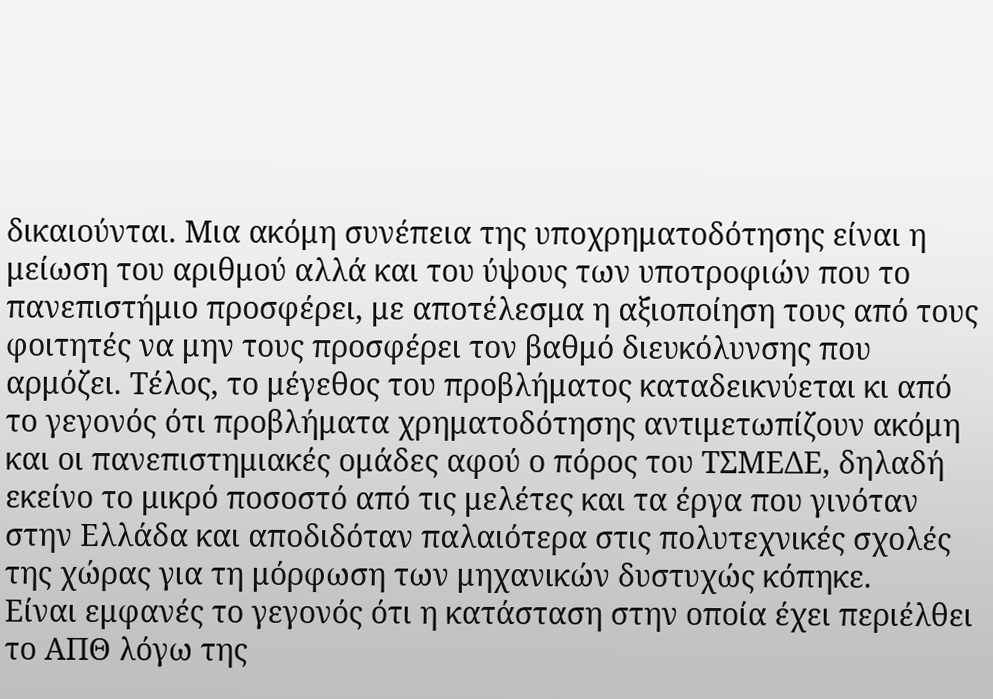δικαιούνται. Μια ακόμη συνέπεια της υποχρηματοδότησης είναι η μείωση του αριθμού αλλά και του ύψους των υποτροφιών που το πανεπιστήμιο προσφέρει, με αποτέλεσμα η αξιοποίηση τους από τους φοιτητές να μην τους προσφέρει τον βαθμό διευκόλυνσης που αρμόζει. Τέλος, το μέγεθος του προβλήματος καταδεικνύεται κι από το γεγονός ότι προβλήματα χρηματοδότησης αντιμετωπίζουν ακόμη και οι πανεπιστημιακές ομάδες αφού ο πόρος του ΤΣΜΕΔΕ, δηλαδή εκείνο το μικρό ποσοστό από τις μελέτες και τα έργα που γινόταν στην Ελλάδα και αποδιδόταν παλαιότερα στις πολυτεχνικές σχολές της χώρας για τη μόρφωση των μηχανικών δυστυχώς κόπηκε.
Είναι εμφανές το γεγονός ότι η κατάσταση στην οποία έχει περιέλθει το ΑΠΘ λόγω της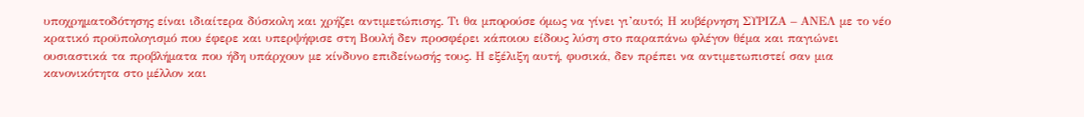υποχρηματοδότησης είναι ιδιαίτερα δύσκολη και χρήζει αντιμετώπισης. Τι θα μπορούσε όμως να γίνει γι’αυτό; Η κυβέρνηση ΣΥΡΙΖΑ – ΑΝΕΛ με το νέο κρατικό προϋπολογισμό που έφερε και υπερψήφισε στη Βουλή δεν προσφέρει κάποιου είδους λύση στο παραπάνω φλέγον θέμα και παγιώνει ουσιαστικά τα προβλήματα που ήδη υπάρχουν με κίνδυνο επιδείνωσής τους. Η εξέλιξη αυτή, φυσικά, δεν πρέπει να αντιμετωπιστεί σαν μια κανονικότητα στο μέλλον και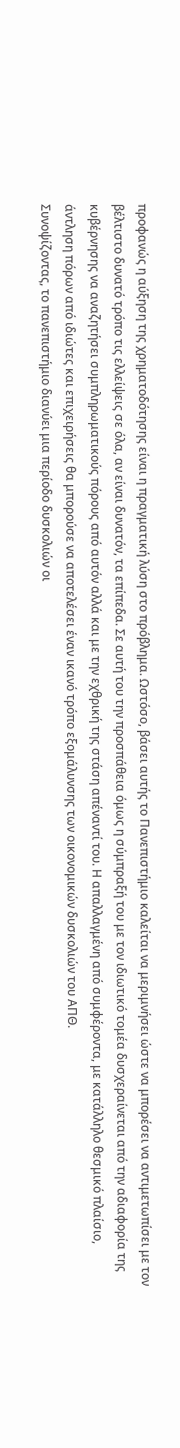προφανώς η αύξηση της χρηματοδότησης είναι η πραγματική λύση στο πρόβλημα. Ωστόσο, βάσει αυτής το Πανεπιστήμιο καλείται να μεριμνήσει ώστε να μπορέσει να αντιμετωπίσει με τον βέλτιστο δυνατό τρόπο τις ελλείψεις σε όλα, αν είναι δυνατόν, τα επίπεδα. Σε αυτή του την προσπάθεια όμως η σύμπραξή του με τον ιδιωτικό τομέα δυσχεραίνεται από την αδιαφορία της κυβέρνησης να αναζητήσει συμπληρωματικούς πόρους από αυτόν αλλά και με την εχθρική της στάση απέναντί του. Η απαλλαγμένη από συμφέροντα, με κατάλληλο θεσμικό πλαίσιο, άντληση πόρων από ιδιώτες και επιχειρήσεις θα μπορούσε να αποτελέσει έναν ικανό τρόπο εξομάλυνσης των οικονομικών δυσκολιών του ΑΠΘ.
Συνοψίζοντας, το πανεπιστήμιο διανύει μια περίοδο δυσκολιών οι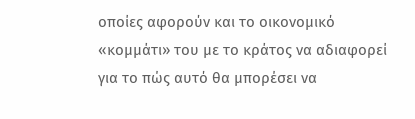οποίες αφορούν και το οικονομικό «κομμάτι» του με το κράτος να αδιαφορεί για το πώς αυτό θα μπορέσει να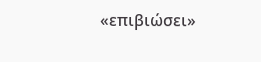«επιβιώσει»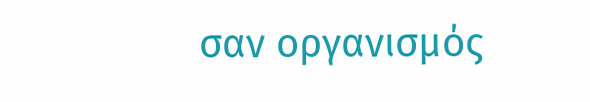σαν οργανισμός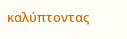καλύπτοντας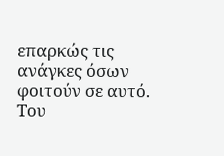επαρκώς τις ανάγκες όσων φοιτούν σε αυτό.
Του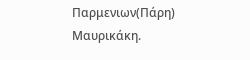Παρμενιων(Πάρη) Μαυρικάκη.